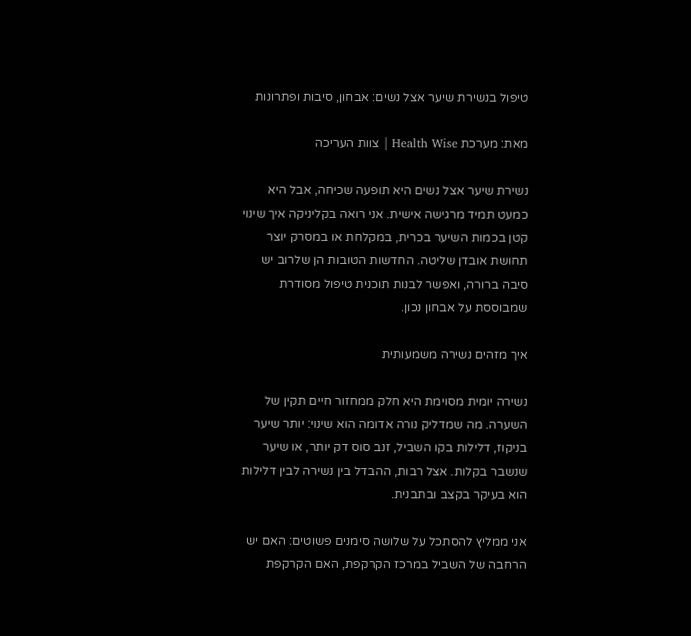טיפול בנשירת שיער אצל נשים: אבחון, סיבות ופתרונות

מאת: מערכת Health Wise | צוות העריכה

נשירת שיער אצל נשים היא תופעה שכיחה, אבל היא כמעט תמיד מרגישה אישית. אני רואה בקליניקה איך שינוי קטן בכמות השיער בכרית, במקלחת או במסרק יוצר תחושת אובדן שליטה. החדשות הטובות הן שלרוב יש סיבה ברורה, ואפשר לבנות תוכנית טיפול מסודרת שמבוססת על אבחון נכון.

איך מזהים נשירה משמעותית

נשירה יומית מסוימת היא חלק ממחזור חיים תקין של השערה. מה שמדליק נורה אדומה הוא שינוי: יותר שיער בניקוז, דלילות בקו השביל, זנב סוס דק יותר, או שיער שנשבר בקלות. אצל רבות, ההבדל בין נשירה לבין דלילות הוא בעיקר בקצב ובתבנית.

אני ממליץ להסתכל על שלושה סימנים פשוטים: האם יש הרחבה של השביל במרכז הקרקפת, האם הקרקפת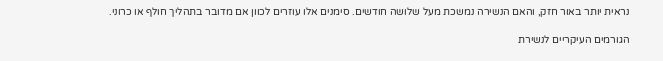נראית יותר באור חזק, והאם הנשירה נמשכת מעל שלושה חודשים. סימנים אלו עוזרים לכוון אם מדובר בתהליך חולף או כרוני.

הגורמים העיקריים לנשירת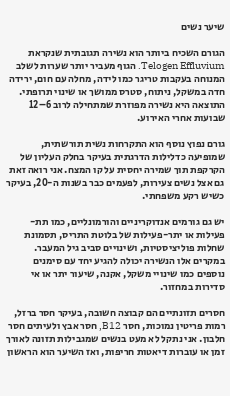שיער נשים

הגורם השכיח ביותר הוא נשירה תגובתית שנקראת Telogen Effluvium. הגוף מעביר יותר שערות לשלב המנוחה בעקבות טריגר כמו לידה, מחלה עם חום, ירידה חדה במשקל, ניתוח, סטרס ממושך או שינוי תרופתי. התוצאה היא נשירה מפוזרת שמתחילה לרוב 6–12 שבועות אחרי האירוע.

גורם נפוץ נוסף הוא התקרחות נשית תורשתית, שמופיעה כדלילות הדרגתית בעיקר בחלק העליון של הקרקפת תוך שמירה יחסית על קו המצח. אני רואה זאת גם אצל נשים צעירות, לפעמים כבר בשנות ה-20, בעיקר כשיש רקע משפחתי.

יש גם גורמים אנדוקריניים והורמונליים, כמו תת-פעילות או יתר-פעילות של בלוטת התריס, תסמונת שחלות פוליציסטיות, ושינויים סביב גיל המעבר. במקרים אלו הנשירה יכולה להגיע יחד עם סימנים נוספים כמו שינויי משקל, אקנה, שיעור יתר או אי סדירות במחזור.

חסרים תזונתיים הם קבוצה חשובה, בעיקר חסר ברזל, רמות פריטין נמוכות, חסר B12, חסר אבץ ולעיתים חסר חלבון. אני נתקל לא מעט בנשים שמגבילות תזונה לאורך זמן או עוברות דיאטות חריפות, ואז השיער הוא הראשון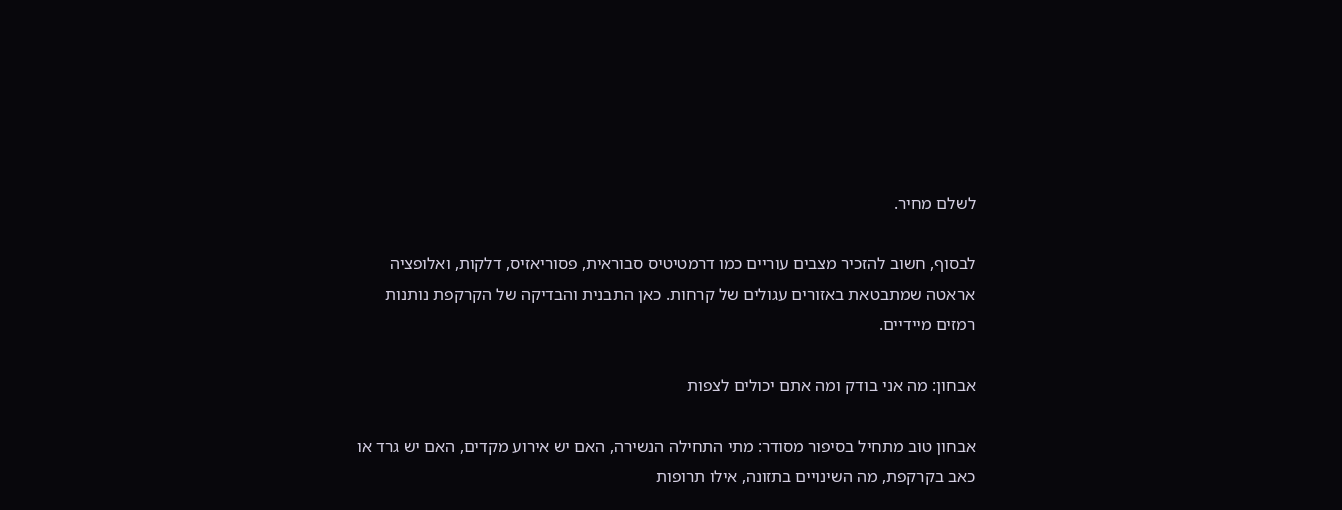לשלם מחיר.

לבסוף, חשוב להזכיר מצבים עוריים כמו דרמטיטיס סבוראית, פסוריאזיס, דלקות, ואלופציה אראטה שמתבטאת באזורים עגולים של קרחות. כאן התבנית והבדיקה של הקרקפת נותנות רמזים מיידיים.

אבחון: מה אני בודק ומה אתם יכולים לצפות

אבחון טוב מתחיל בסיפור מסודר: מתי התחילה הנשירה, האם יש אירוע מקדים, האם יש גרד או כאב בקרקפת, מה השינויים בתזונה, אילו תרופות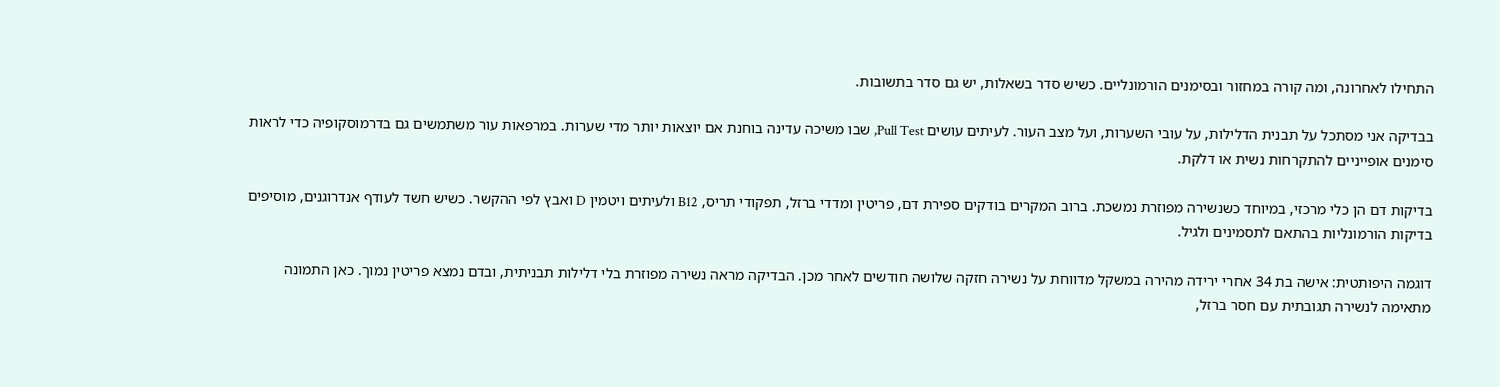התחילו לאחרונה, ומה קורה במחזור ובסימנים הורמונליים. כשיש סדר בשאלות, יש גם סדר בתשובות.

בבדיקה אני מסתכל על תבנית הדלילות, על עובי השערות, ועל מצב העור. לעיתים עושים Pull Test, שבו משיכה עדינה בוחנת אם יוצאות יותר מדי שערות. במרפאות עור משתמשים גם בדרמוסקופיה כדי לראות סימנים אופייניים להתקרחות נשית או דלקת.

בדיקות דם הן כלי מרכזי, במיוחד כשנשירה מפוזרת נמשכת. ברוב המקרים בודקים ספירת דם, פריטין ומדדי ברזל, תפקודי תריס, B12 ולעיתים ויטמין D ואבץ לפי ההקשר. כשיש חשד לעודף אנדרוגנים, מוסיפים בדיקות הורמונליות בהתאם לתסמינים ולגיל.

דוגמה היפותטית: אישה בת 34 אחרי ירידה מהירה במשקל מדווחת על נשירה חזקה שלושה חודשים לאחר מכן. הבדיקה מראה נשירה מפוזרת בלי דלילות תבניתית, ובדם נמצא פריטין נמוך. כאן התמונה מתאימה לנשירה תגובתית עם חסר ברזל,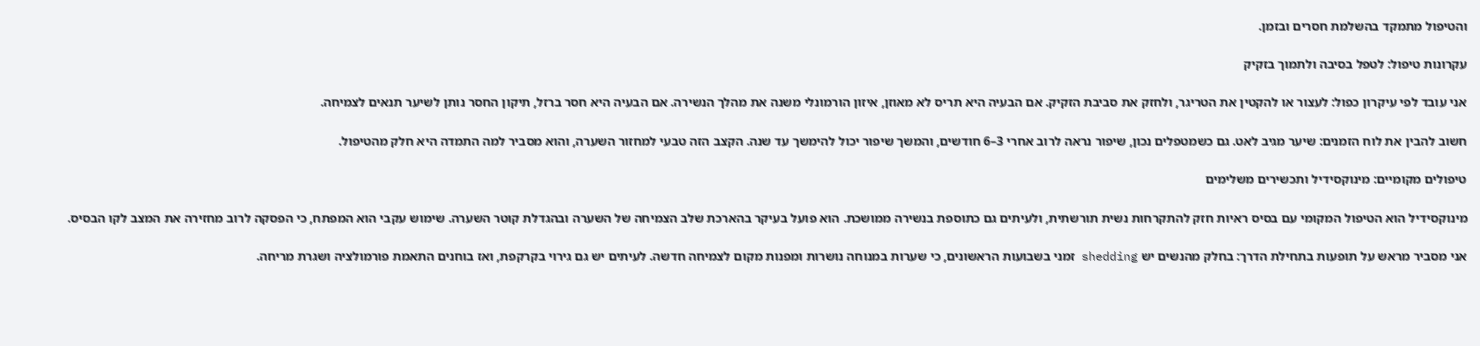והטיפול מתמקד בהשלמת חסרים ובזמן.

עקרונות טיפול: לטפל בסיבה ולתמוך בזקיק

אני עובד לפי עיקרון כפול: לעצור או להקטין את הטריגר, ולחזק את סביבת הזקיק. אם הבעיה היא תריס לא מאוזן, איזון הורמונלי משנה את מהלך הנשירה. אם הבעיה היא חסר ברזל, תיקון החסר נותן לשיער תנאים לצמיחה.

חשוב להבין את לוח הזמנים: שיער מגיב לאט. גם כשמטפלים נכון, שיפור נראה לרוב אחרי 3–6 חודשים, והמשך שיפור יכול להימשך עד שנה. הקצב הזה טבעי למחזור השערה, והוא מסביר למה התמדה היא חלק מהטיפול.

טיפולים מקומיים: מינוקסידיל ותכשירים משלימים

מינוקסידיל הוא הטיפול המקומי עם בסיס ראיות חזק להתקרחות נשית תורשתית, ולעיתים גם כתוספת בנשירה ממושכת. הוא פועל בעיקר בהארכת שלב הצמיחה של השערה ובהגדלת קוטר השערה. שימוש עקבי הוא המפתח, כי הפסקה לרוב מחזירה את המצב לקו הבסיס.

אני מסביר מראש על תופעות בתחילת הדרך: בחלק מהנשים יש shedding זמני בשבועות הראשונים, כי שערות במנוחה נושרות ומפנות מקום לצמיחה חדשה. לעיתים יש גם גירוי בקרקפת, ואז בוחנים התאמת פורמולציה ושגרת מריחה.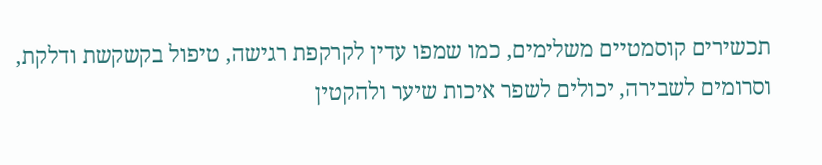תכשירים קוסמטיים משלימים, כמו שמפו עדין לקרקפת רגישה, טיפול בקשקשת ודלקת, וסרומים לשבירה, יכולים לשפר איכות שיער ולהקטין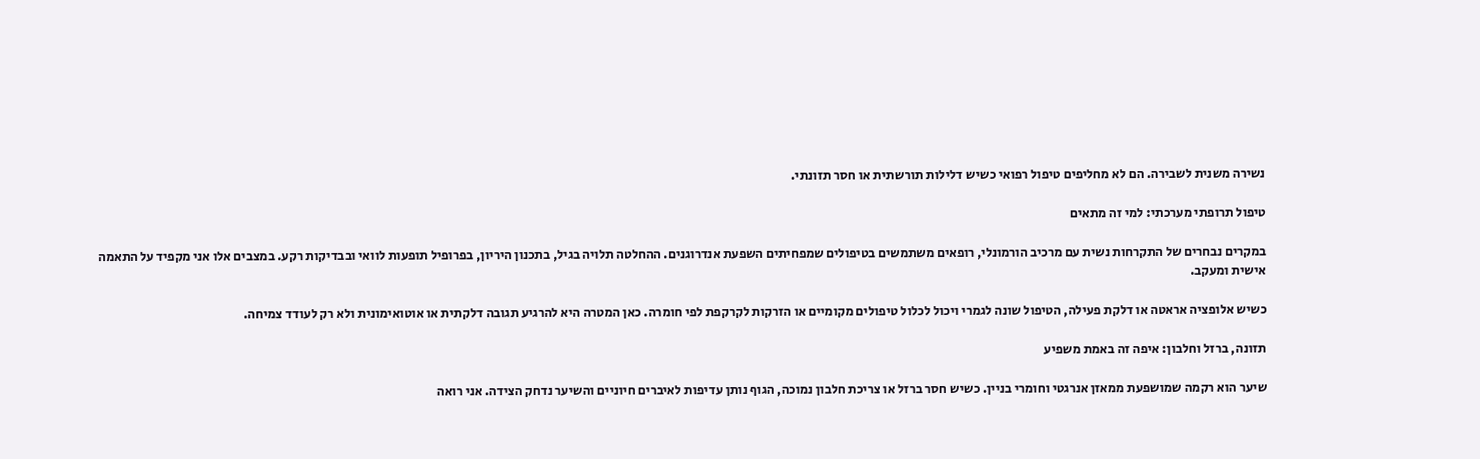נשירה משנית לשבירה. הם לא מחליפים טיפול רפואי כשיש דלילות תורשתית או חסר תזונתי.

טיפול תרופתי מערכתי: למי זה מתאים

במקרים נבחרים של התקרחות נשית עם מרכיב הורמונלי, רופאים משתמשים בטיפולים שמפחיתים השפעת אנדרוגנים. ההחלטה תלויה בגיל, בתכנון היריון, בפרופיל תופעות לוואי ובבדיקות רקע. במצבים אלו אני מקפיד על התאמה אישית ומעקב.

כשיש אלופציה אראטה או דלקת פעילה, הטיפול שונה לגמרי ויכול לכלול טיפולים מקומיים או הזרקות לקרקפת לפי חומרה. כאן המטרה היא להרגיע תגובה דלקתית או אוטואימונית ולא רק לעודד צמיחה.

תזונה, ברזל וחלבון: איפה זה באמת משפיע

שיער הוא רקמה שמושפעת ממאזן אנרגטי וחומרי בניין. כשיש חסר ברזל או צריכת חלבון נמוכה, הגוף נותן עדיפות לאיברים חיוניים והשיער נדחק הצידה. אני רואה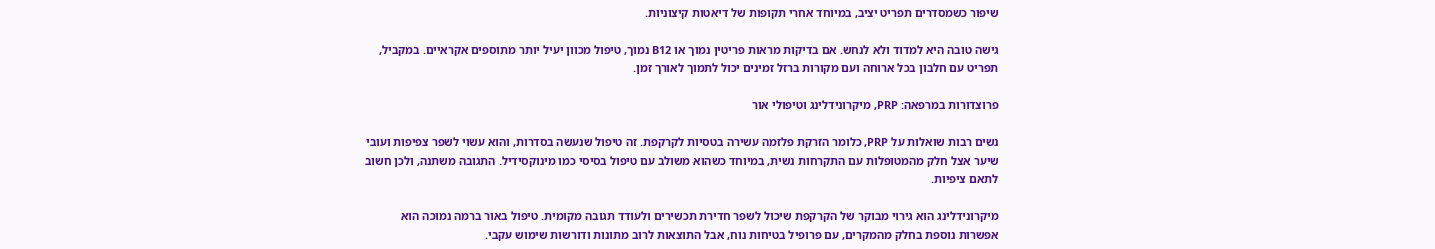שיפור כשמסדרים תפריט יציב, במיוחד אחרי תקופות של דיאטות קיצוניות.

גישה טובה היא למדוד ולא לנחש. אם בדיקות מראות פריטין נמוך או B12 נמוך, טיפול מכוון יעיל יותר מתוספים אקראיים. במקביל, תפריט עם חלבון בכל ארוחה ועם מקורות ברזל זמינים יכול לתמוך לאורך זמן.

פרוצדורות במרפאה: PRP, מיקרונידלינג וטיפולי אור

נשים רבות שואלות על PRP, כלומר הזרקת פלזמה עשירה בטסיות לקרקפת. זה טיפול שנעשה בסדרות, והוא עשוי לשפר צפיפות ועובי שיער אצל חלק מהמטופלות עם התקרחות נשית, במיוחד כשהוא משולב עם טיפול בסיסי כמו מינוקסידיל. התגובה משתנה, ולכן חשוב לתאם ציפיות.

מיקרונידלינג הוא גירוי מבוקר של הקרקפת שיכול לשפר חדירת תכשירים ולעודד תגובה מקומית. טיפול באור ברמה נמוכה הוא אפשרות נוספת בחלק מהמקרים, עם פרופיל בטיחות נוח, אבל התוצאות לרוב מתונות ודורשות שימוש עקבי.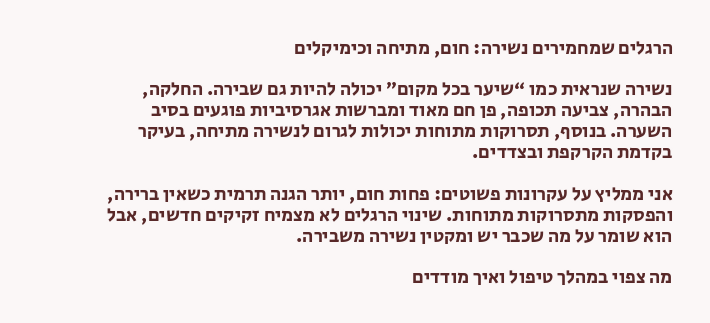הרגלים שמחמירים נשירה: חום, מתיחה וכימיקלים

נשירה שנראית כמו “שיער בכל מקום” יכולה להיות גם שבירה. החלקה, הבהרה, צביעה תכופה, פן חם מאוד ומברשות אגרסיביות פוגעים בסיב השערה. בנוסף, תסרוקות מתוחות יכולות לגרום לנשירה מתיחה, בעיקר בקדמת הקרקפת ובצדדים.

אני ממליץ על עקרונות פשוטים: פחות חום, יותר הגנה תרמית כשאין ברירה, והפסקות מתסרוקות מתוחות. שינוי הרגלים לא מצמיח זקיקים חדשים, אבל הוא שומר על מה שכבר יש ומקטין נשירה משבירה.

מה צפוי במהלך טיפול ואיך מודדים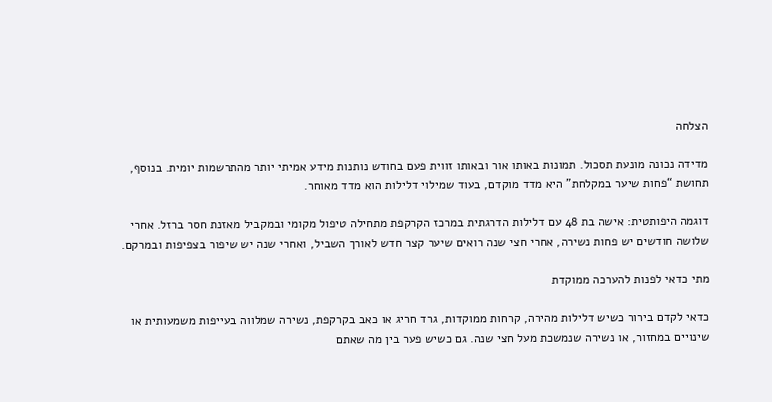הצלחה

מדידה נכונה מונעת תסכול. תמונות באותו אור ובאותו זווית פעם בחודש נותנות מידע אמיתי יותר מהתרשמות יומית. בנוסף, תחושת “פחות שיער במקלחת” היא מדד מוקדם, בעוד שמילוי דלילות הוא מדד מאוחר.

דוגמה היפותטית: אישה בת 48 עם דלילות הדרגתית במרכז הקרקפת מתחילה טיפול מקומי ובמקביל מאזנת חסר ברזל. אחרי שלושה חודשים יש פחות נשירה, אחרי חצי שנה רואים שיער קצר חדש לאורך השביל, ואחרי שנה יש שיפור בצפיפות ובמרקם.

מתי כדאי לפנות להערכה ממוקדת

כדאי לקדם בירור כשיש דלילות מהירה, קרחות ממוקדות, גרד חריג או כאב בקרקפת, נשירה שמלווה בעייפות משמעותית או שינויים במחזור, או נשירה שנמשכת מעל חצי שנה. גם כשיש פער בין מה שאתם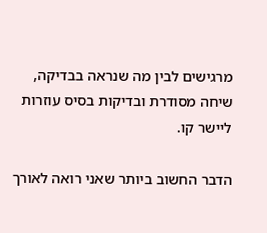מרגישים לבין מה שנראה בבדיקה, שיחה מסודרת ובדיקות בסיס עוזרות ליישר קו.

הדבר החשוב ביותר שאני רואה לאורך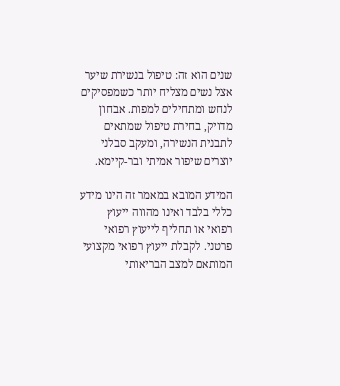שנים הוא זה: טיפול בנשירת שיער אצל נשים מצליח יותר כשמפסיקים לנחש ומתחילים למפות. אבחון מדויק, בחירת טיפול שמתאים לתבנית הנשירה, ומעקב סבלני יוצרים שיפור אמיתי ובר-קיימא.

המידע המובא במאמר זה הינו מידע כללי בלבד ואינו מהווה ייעוץ רפואי או תחליף לייעוץ רפואי פרטני. לקבלת ייעוץ רפואי מקצועי המותאם למצב הבריאותי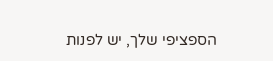הספציפי שלך, יש לפנות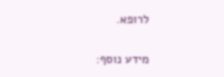לרופא.

מידע נוסף: